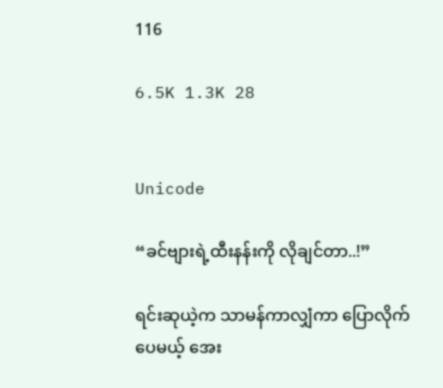116

6.5K 1.3K 28


Unicode

“ခင်ဗျားရဲ့ထီးနန်းကို လိုချင်တာ..!”

ရင်းဆုယဲ့က သာမန်ကာလျှံကာ ပြောလိုက်ပေမယ့် အေး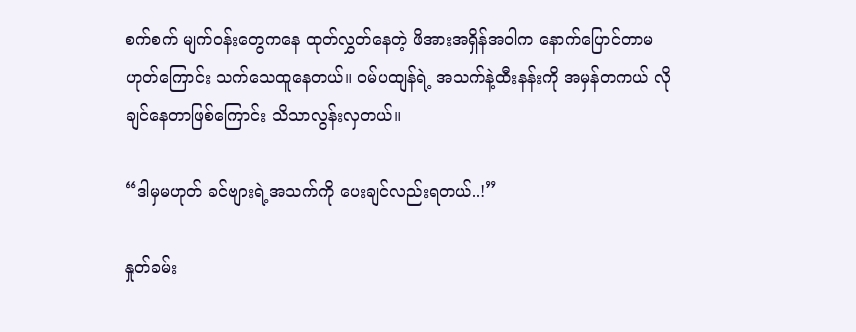စက်စက် မျက်ဝန်းတွေကနေ ထုတ်လွှတ်နေတဲ့ ဖိအားအရှိန်အဝါက နောက်ပြောင်တာမဟုတ်ကြောင်း သက်သေထူနေတယ်။ ဝမ်ပထျန်ရဲ့ အသက်နဲ့ထီးနန်းကို အမှန်တကယ် လိုချင်နေတာဖြစ်ကြောင်း သိသာလွန်းလှတယ်။

“ဒါမှမဟုတ် ခင်ဗျားရဲ့အသက်ကို ပေးချင်လည်းရတယ်..!”

နှုတ်ခမ်း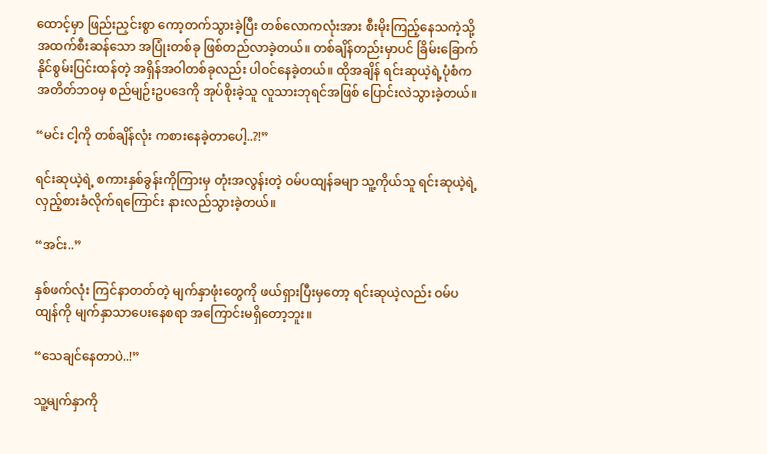ထောင့်မှာ ဖြည်းညှင်းစွာ ကော့တက်သွားခဲ့ပြီး တစ်လောကလုံးအား စီးမိုးကြည့်နေသကဲ့သို့ အထက်စီးဆန်သော အပြုံးတစ်ခု ဖြစ်တည်လာခဲ့တယ်။ တစ်ချိန်တည်းမှာပင် ခြိမ်းခြောက်နိုင်စွမ်းပြင်းထန်တဲ့ အရှိန်အဝါတစ်ခုလည်း ပါဝင်နေခဲ့တယ်။ ထိုအချိန် ရင်းဆုယဲ့ရဲ့ပုံစံက အတိတ်ဘဝမှ စည်မျဉ်းဥပဒေကို အုပ်စိုးခဲ့သူ လူသားဘုရင်အဖြစ် ပြောင်းလဲသွားခဲ့တယ်။

“မင်း ငါ့ကို တစ်ချိန်လုံး ကစားနေခဲ့တာပေါ့..?!”

ရင်းဆုယဲ့ရဲ့ စကားနှစ်ခွန်းကိုကြားမှ တုံးအလွန်းတဲ့ ဝမ်ပထျန်ခမျာ သူ့ကိုယ်သူ ရင်းဆုယဲ့ရဲ့ လှည့်စားခံလိုက်ရကြောင်း နားလည်သွားခဲ့တယ်။

“အင်း..”

နှစ်ဖက်လုံး ကြင်နာတတ်တဲ့ မျက်နှာဖုံးတွေကို ဖယ်ရှားပြီးမှတော့ ရင်းဆုယဲ့လည်း ဝမ်ပထျန်ကို မျက်နှာသာပေးနေစရာ အကြောင်းမရှိတော့ဘူး။

“သေချင်နေတာပဲ..!”

သူ့မျက်နှာကို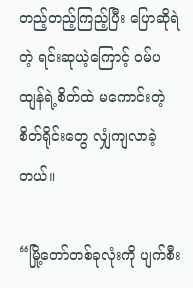တည့်တည့်ကြည့်ပြီး ပြောဆိုရဲတဲ့ ရင်းဆုယဲ့ကြောင့် ဝမ်ပထျန်ရဲ့စိတ်ထဲ မကောင်းတဲ့စိတ်ရိုင်းတွေ လျှံကျလာခဲ့တယ်။

“မြို့တော်တစ်ခုလုံးကို ပျက်စီး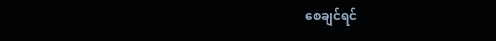စေချင်ရင်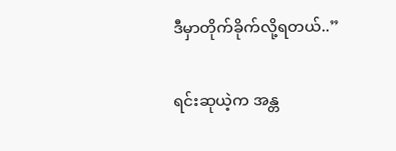ဒီမှာတိုက်ခိုက်လို့ရတယ်..”

ရင်းဆုယဲ့က အန္တ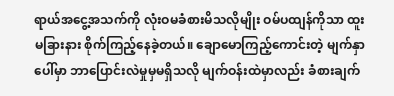ရာယ်အငွေ့အသက်ကို လုံးဝမခံစားမိသလိုမျိုး ဝမ်ပထျန်ကိုသာ ထူးမခြားနား စိုက်ကြည့်နေခဲ့တယ်။ ချောမောကြည့်ကောင်းတဲ့ မျက်နှာပေါ်မှာ ဘာပြောင်းလဲမှုမှမရှိသလို မျက်ဝန်းထဲမှာလည်း ခံစားချက်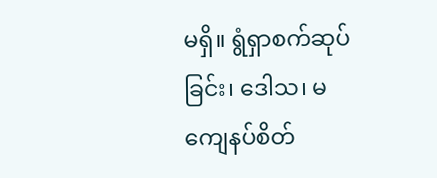မရှိ။ ရွံရှာစက်ဆုပ်ခြင်း၊ ဒေါသ၊ မကျေနပ်စိတ်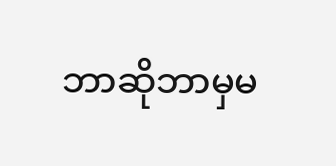ဘာဆိုဘာမှမ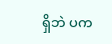ရှိဘဲ ပက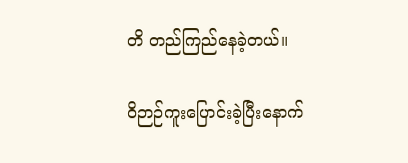တိ တည်ကြည်နေခဲ့တယ်။

ဝိဉာဉ်ကူးပြောင်းခဲ့ပြီးနောက်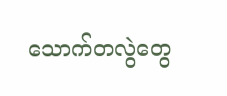သောက်တလွဲတွေ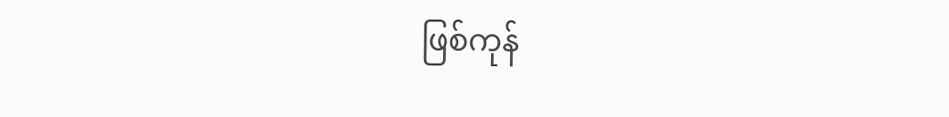ဖြစ်ကုန်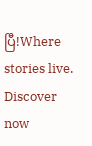ပြီ!Where stories live. Discover now